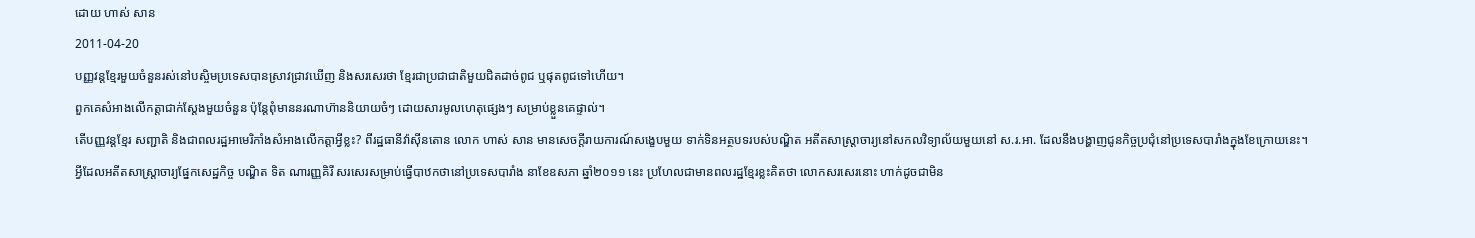ដោយ ហាស់ សាន
2011-04-20
បញ្ញវន្តខ្មែរមួយចំនួនរស់នៅបស្ចិមប្រទេសបានស្រាវជ្រាវឃើញ និងសរសេរថា ខ្មែរជាប្រជាជាតិមួយជិតដាច់ពូជ ឬផុតពូជទៅហើយ។
ពួកគេសំអាងលើកត្តាជាក់ស្ដែងមួយចំនួន ប៉ុន្តែពុំមាននរណាហ៊ាននិយាយចំៗ ដោយសារមូលហេតុផ្សេងៗ សម្រាប់ខ្លួនគេផ្ទាល់។
តើបញ្ញវន្តខ្មែរ សញ្ជាតិ និងជាពលរដ្ឋអាមេរិកាំងសំអាងលើកត្តាអ្វីខ្លះ? ពីរដ្ឋធានីវ៉ាស៊ីនតោន លោក ហាស់ សាន មានសេចក្ដីរាយការណ៍សង្ខេបមួយ ទាក់ទិនអត្ថបទរបស់បណ្ឌិត អតីតសាស្ត្រាចារ្យនៅសកលវិទ្យាល័យមួយនៅ ស.រ.អា. ដែលនឹងបង្ហាញជូនកិច្ចប្រជុំនៅប្រទេសបារាំងក្នុងខែក្រោយនេះ។
អ្វីដែលអតីតសាស្ត្រាចារ្យផ្នែកសេដ្ឋកិច្ច បណ្ឌិត ទិត ណារញ្ញគិរី សរសេរសម្រាប់ធ្វើបាឋកថានៅប្រទេសបារាំង នាខែឧសភា ឆ្នាំ២០១១ នេះ ប្រហែលជាមានពលរដ្ឋខ្មែរខ្លះគិតថា លោកសរសេរនោះ ហាក់ដូចជាមិន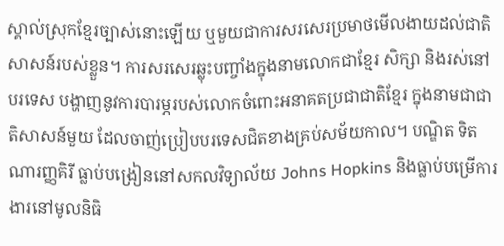ស្គាល់ស្រុកខ្មែរច្បាស់នោះឡើយ ឬមួយជាការសរសេរប្រមាថមើលងាយដល់ជាតិសាសន៍របស់ខ្លួន។ ការសរសេរឆ្លុះបញ្ចាំងក្នុងនាមលោកជាខ្មែរ សិក្សា និងរស់នៅបរទេស បង្ហាញនូវការបារម្ភរបស់លោកចំពោះអនាគតប្រជាជាតិខ្មែរ ក្នុងនាមជាជាតិសាសន៍មួយ ដែលចាញ់ប្រៀបបរទេសជិតខាងគ្រប់សម័យកាល។ បណ្ឌិត ទិត ណារញ្ញគិរី ធ្លាប់បង្រៀននៅសកលវិទ្យាល័យ Johns Hopkins និងធ្លាប់បម្រើការងារនៅមូលនិធិ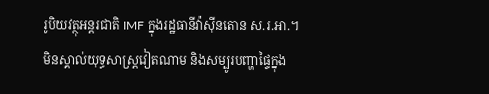រូបិយវត្ថុអន្តរជាតិ IMF ក្នុងរដ្ឋធានីវ៉ាស៊ីនតោន ស.រ.អា.។
មិនស្គាល់យុទ្ធសាស្ត្រវៀតណាម និងសម្បូរបញ្ហាផ្ទៃក្នុង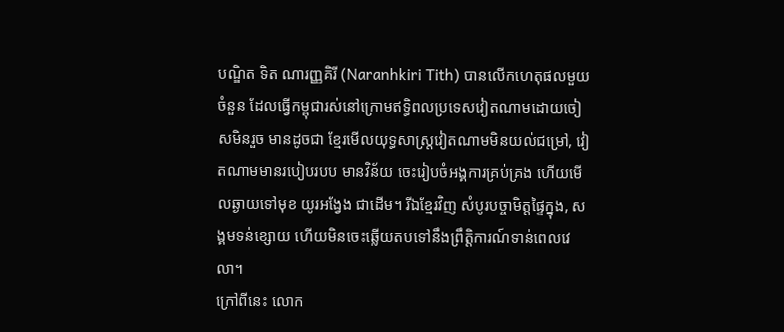បណ្ឌិត ទិត ណារញ្ញគិរី (Naranhkiri Tith) បានលើកហេតុផលមួយចំនួន ដែលធ្វើកម្ពុជារស់នៅក្រោមឥទ្ធិពលប្រទេសវៀតណាមដោយចៀសមិនរួច មានដូចជា ខ្មែរមើលយុទ្ធសាស្ត្រវៀតណាមមិនយល់ជម្រៅ, វៀតណាមមានរបៀបរបប មានវិន័យ ចេះរៀបចំអង្គការគ្រប់គ្រង ហើយមើលឆ្ងាយទៅមុខ យូរអង្វែង ជាដើម។ រីឯខ្មែរវិញ សំបូរបច្ចាមិត្តផ្ទៃក្នុង, សង្គមទន់ខ្សោយ ហើយមិនចេះឆ្លើយតបទៅនឹងព្រឹត្តិការណ៍ទាន់ពេលវេលា។
ក្រៅពីនេះ លោក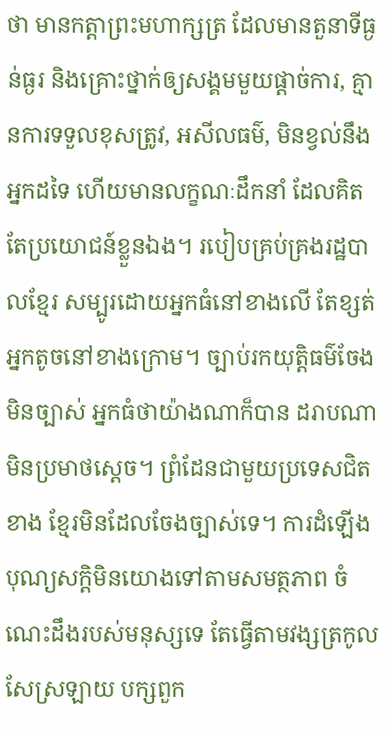ថា មានកត្តាព្រះមហាក្សត្រ ដែលមានតួនាទីធ្ងន់ធ្ងរ និងគ្រោះថ្នាក់ឲ្យសង្គមមួយផ្ដាច់ការ, គ្មានការទទួលខុសត្រូវ, អសីលធម៌, មិនខ្វល់នឹងអ្នកដទៃ ហើយមានលក្ខណៈដឹកនាំ ដែលគិតតែប្រយោជន៍ខ្លួនឯង។ របៀបគ្រប់គ្រងរដ្ឋបាលខ្មែរ សម្បូរដោយអ្នកធំនៅខាងលើ តែខ្សត់អ្នកតូចនៅខាងក្រោម។ ច្បាប់រកយុត្តិធម៌ចែងមិនច្បាស់ អ្នកធំថាយ៉ាងណាក៏បាន ដរាបណាមិនប្រមាថស្ដេច។ ព្រំដែនជាមួយប្រទេសជិតខាង ខ្មែរមិនដែលចែងច្បាស់ទេ។ ការដំឡើងបុណ្យសក្ដិមិនយោងទៅតាមសមត្ថភាព ចំណេះដឹងរបស់មនុស្សទេ តែធ្វើតាមវង្សត្រកូល សែស្រឡាយ បក្សពួក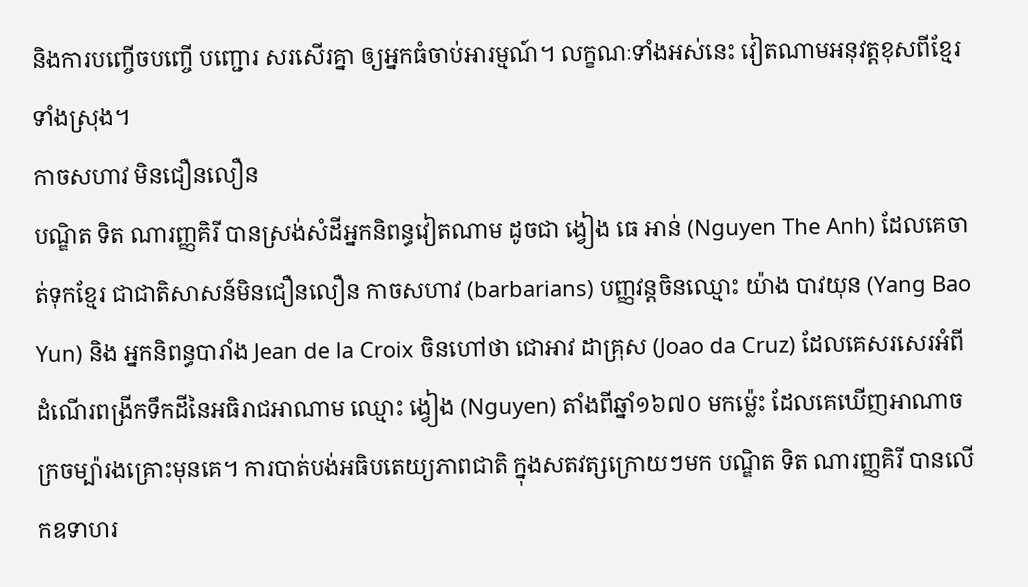និងការបញ្ចើចបញ្ចើ បញ្ជោរ សរសើរគ្នា ឲ្យអ្នកធំចាប់អារម្មណ៍។ លក្ខណៈទាំងអស់នេះ វៀតណាមអនុវត្តខុសពីខ្មែរទាំងស្រុង។
កាចសហាវ មិនជឿនលឿន
បណ្ឌិត ទិត ណារញ្ញគិរី បានស្រង់សំដីអ្នកនិពន្ធវៀតណាម ដូចជា ង្វៀង ធេ អាន់ (Nguyen The Anh) ដែលគេចាត់ទុកខ្មែរ ជាជាតិសាសន៍មិនជឿនលឿន កាចសហាវ (barbarians) បញ្ញវន្តចិនឈ្មោះ យ៉ាង បាវយុន (Yang Bao Yun) និង អ្នកនិពន្ធបារាំង Jean de la Croix ចិនហៅថា ជោអាវ ដាគ្រុស (Joao da Cruz) ដែលគេសរសេរអំពីដំណើរពង្រីកទឹកដីនៃអធិរាជអាណាម ឈ្មោះ ង្វៀង (Nguyen) តាំងពីឆ្នាំ១៦៧០ មកម្ល៉េះ ដែលគេឃើញអាណាចក្រចម្ប៉ារងគ្រោះមុនគេ។ ការបាត់បង់អធិបតេយ្យភាពជាតិ ក្នុងសតវត្សក្រោយៗមក បណ្ឌិត ទិត ណារញ្ញគិរី បានលើកឧទាហរ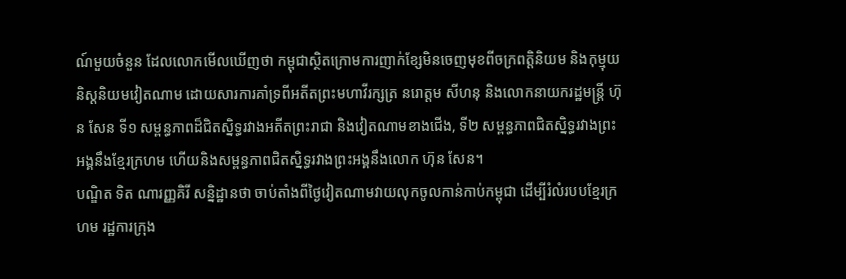ណ៍មួយចំនួន ដែលលោកមើលឃើញថា កម្ពុជាស្ថិតក្រោមការញាក់ខ្សែមិនចេញមុខពីចក្រពត្តិនិយម និងកុម្មុយនិស្តនិយមវៀតណាម ដោយសារការគាំទ្រពីអតីតព្រះមហាវីរក្សត្រ នរោត្តម សីហនុ និងលោកនាយករដ្ឋមន្ត្រី ហ៊ុន សែន ទី១ សម្ពន្ធភាពដ៏ជិតស្និទ្ធរវាងអតីតព្រះរាជា និងវៀតណាមខាងជើង, ទី២ សម្ពន្ធភាពជិតស្និទ្ធរវាងព្រះអង្គនឹងខ្មែរក្រហម ហើយនិងសម្ពន្ធភាពជិតស្និទ្ធរវាងព្រះអង្គនឹងលោក ហ៊ុន សែន។
បណ្ឌិត ទិត ណារញ្ញគិរី សន្និដ្ឋានថា ចាប់តាំងពីថ្ងៃវៀតណាមវាយលុកចូលកាន់កាប់កម្ពុជា ដើម្បីរំលំរបបខ្មែរក្រហម រដ្ឋការក្រុង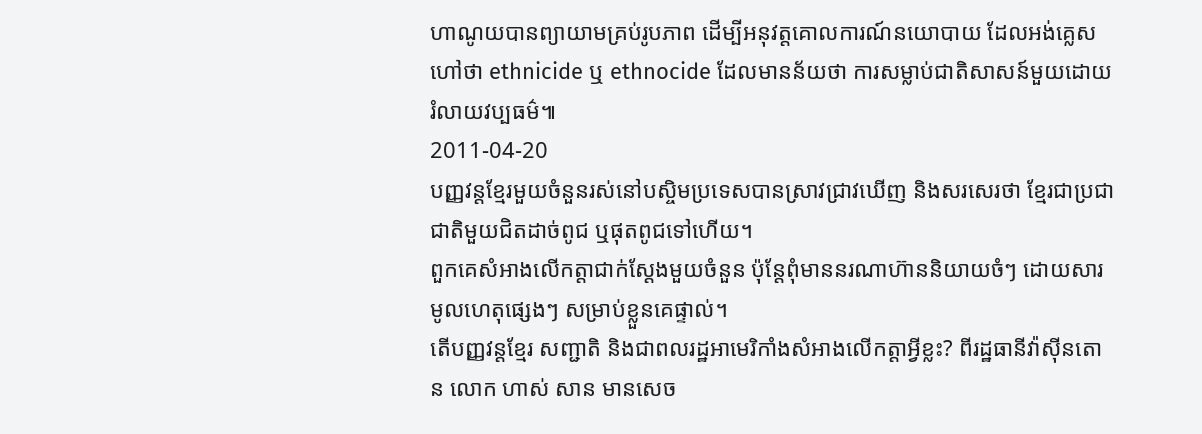ហាណូយបានព្យាយាមគ្រប់រូបភាព ដើម្បីអនុវត្តគោលការណ៍នយោបាយ ដែលអង់គ្លេសហៅថា ethnicide ឬ ethnocide ដែលមានន័យថា ការសម្លាប់ជាតិសាសន៍មួយដោយរំលាយវប្បធម៌៕
2011-04-20
បញ្ញវន្តខ្មែរមួយចំនួនរស់នៅបស្ចិមប្រទេសបានស្រាវជ្រាវឃើញ និងសរសេរថា ខ្មែរជាប្រជាជាតិមួយជិតដាច់ពូជ ឬផុតពូជទៅហើយ។
ពួកគេសំអាងលើកត្តាជាក់ស្ដែងមួយចំនួន ប៉ុន្តែពុំមាននរណាហ៊ាននិយាយចំៗ ដោយសារមូលហេតុផ្សេងៗ សម្រាប់ខ្លួនគេផ្ទាល់។
តើបញ្ញវន្តខ្មែរ សញ្ជាតិ និងជាពលរដ្ឋអាមេរិកាំងសំអាងលើកត្តាអ្វីខ្លះ? ពីរដ្ឋធានីវ៉ាស៊ីនតោន លោក ហាស់ សាន មានសេច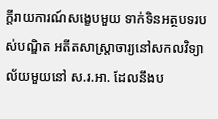ក្ដីរាយការណ៍សង្ខេបមួយ ទាក់ទិនអត្ថបទរបស់បណ្ឌិត អតីតសាស្ត្រាចារ្យនៅសកលវិទ្យាល័យមួយនៅ ស.រ.អា. ដែលនឹងប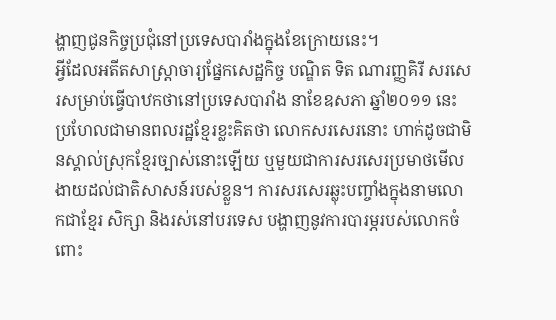ង្ហាញជូនកិច្ចប្រជុំនៅប្រទេសបារាំងក្នុងខែក្រោយនេះ។
អ្វីដែលអតីតសាស្ត្រាចារ្យផ្នែកសេដ្ឋកិច្ច បណ្ឌិត ទិត ណារញ្ញគិរី សរសេរសម្រាប់ធ្វើបាឋកថានៅប្រទេសបារាំង នាខែឧសភា ឆ្នាំ២០១១ នេះ ប្រហែលជាមានពលរដ្ឋខ្មែរខ្លះគិតថា លោកសរសេរនោះ ហាក់ដូចជាមិនស្គាល់ស្រុកខ្មែរច្បាស់នោះឡើយ ឬមួយជាការសរសេរប្រមាថមើលងាយដល់ជាតិសាសន៍របស់ខ្លួន។ ការសរសេរឆ្លុះបញ្ចាំងក្នុងនាមលោកជាខ្មែរ សិក្សា និងរស់នៅបរទេស បង្ហាញនូវការបារម្ភរបស់លោកចំពោះ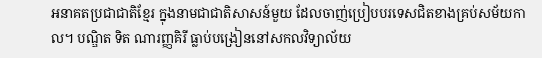អនាគតប្រជាជាតិខ្មែរ ក្នុងនាមជាជាតិសាសន៍មួយ ដែលចាញ់ប្រៀបបរទេសជិតខាងគ្រប់សម័យកាល។ បណ្ឌិត ទិត ណារញ្ញគិរី ធ្លាប់បង្រៀននៅសកលវិទ្យាល័យ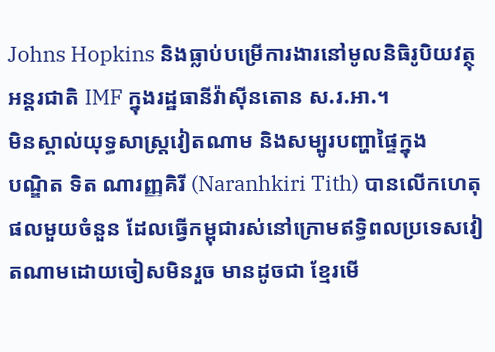Johns Hopkins និងធ្លាប់បម្រើការងារនៅមូលនិធិរូបិយវត្ថុអន្តរជាតិ IMF ក្នុងរដ្ឋធានីវ៉ាស៊ីនតោន ស.រ.អា.។
មិនស្គាល់យុទ្ធសាស្ត្រវៀតណាម និងសម្បូរបញ្ហាផ្ទៃក្នុង
បណ្ឌិត ទិត ណារញ្ញគិរី (Naranhkiri Tith) បានលើកហេតុផលមួយចំនួន ដែលធ្វើកម្ពុជារស់នៅក្រោមឥទ្ធិពលប្រទេសវៀតណាមដោយចៀសមិនរួច មានដូចជា ខ្មែរមើ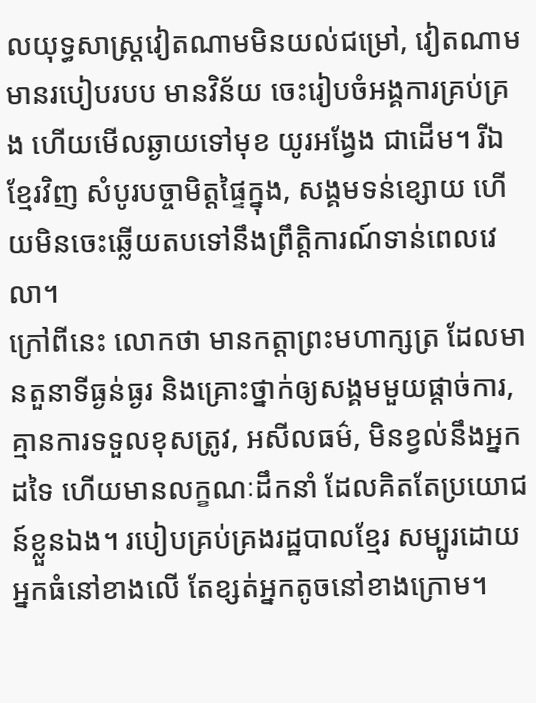លយុទ្ធសាស្ត្រវៀតណាមមិនយល់ជម្រៅ, វៀតណាមមានរបៀបរបប មានវិន័យ ចេះរៀបចំអង្គការគ្រប់គ្រង ហើយមើលឆ្ងាយទៅមុខ យូរអង្វែង ជាដើម។ រីឯខ្មែរវិញ សំបូរបច្ចាមិត្តផ្ទៃក្នុង, សង្គមទន់ខ្សោយ ហើយមិនចេះឆ្លើយតបទៅនឹងព្រឹត្តិការណ៍ទាន់ពេលវេលា។
ក្រៅពីនេះ លោកថា មានកត្តាព្រះមហាក្សត្រ ដែលមានតួនាទីធ្ងន់ធ្ងរ និងគ្រោះថ្នាក់ឲ្យសង្គមមួយផ្ដាច់ការ, គ្មានការទទួលខុសត្រូវ, អសីលធម៌, មិនខ្វល់នឹងអ្នកដទៃ ហើយមានលក្ខណៈដឹកនាំ ដែលគិតតែប្រយោជន៍ខ្លួនឯង។ របៀបគ្រប់គ្រងរដ្ឋបាលខ្មែរ សម្បូរដោយអ្នកធំនៅខាងលើ តែខ្សត់អ្នកតូចនៅខាងក្រោម។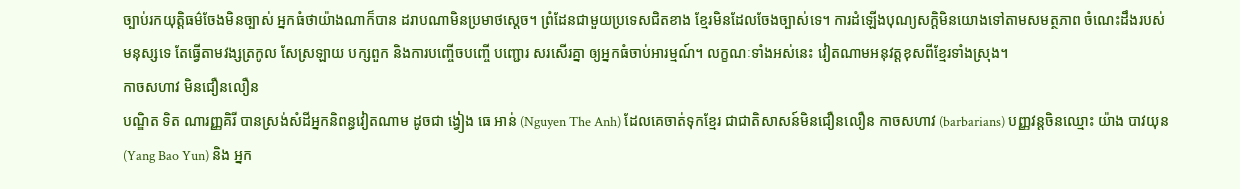ច្បាប់រកយុត្តិធម៌ចែងមិនច្បាស់ អ្នកធំថាយ៉ាងណាក៏បាន ដរាបណាមិនប្រមាថស្ដេច។ ព្រំដែនជាមួយប្រទេសជិតខាង ខ្មែរមិនដែលចែងច្បាស់ទេ។ ការដំឡើងបុណ្យសក្ដិមិនយោងទៅតាមសមត្ថភាព ចំណេះដឹងរបស់មនុស្សទេ តែធ្វើតាមវង្សត្រកូល សែស្រឡាយ បក្សពួក និងការបញ្ចើចបញ្ចើ បញ្ជោរ សរសើរគ្នា ឲ្យអ្នកធំចាប់អារម្មណ៍។ លក្ខណៈទាំងអស់នេះ វៀតណាមអនុវត្តខុសពីខ្មែរទាំងស្រុង។
កាចសហាវ មិនជឿនលឿន
បណ្ឌិត ទិត ណារញ្ញគិរី បានស្រង់សំដីអ្នកនិពន្ធវៀតណាម ដូចជា ង្វៀង ធេ អាន់ (Nguyen The Anh) ដែលគេចាត់ទុកខ្មែរ ជាជាតិសាសន៍មិនជឿនលឿន កាចសហាវ (barbarians) បញ្ញវន្តចិនឈ្មោះ យ៉ាង បាវយុន (Yang Bao Yun) និង អ្នក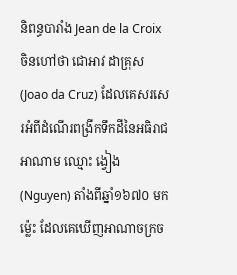និពន្ធបារាំង Jean de la Croix ចិនហៅថា ជោអាវ ដាគ្រុស (Joao da Cruz) ដែលគេសរសេរអំពីដំណើរពង្រីកទឹកដីនៃអធិរាជអាណាម ឈ្មោះ ង្វៀង (Nguyen) តាំងពីឆ្នាំ១៦៧០ មកម្ល៉េះ ដែលគេឃើញអាណាចក្រច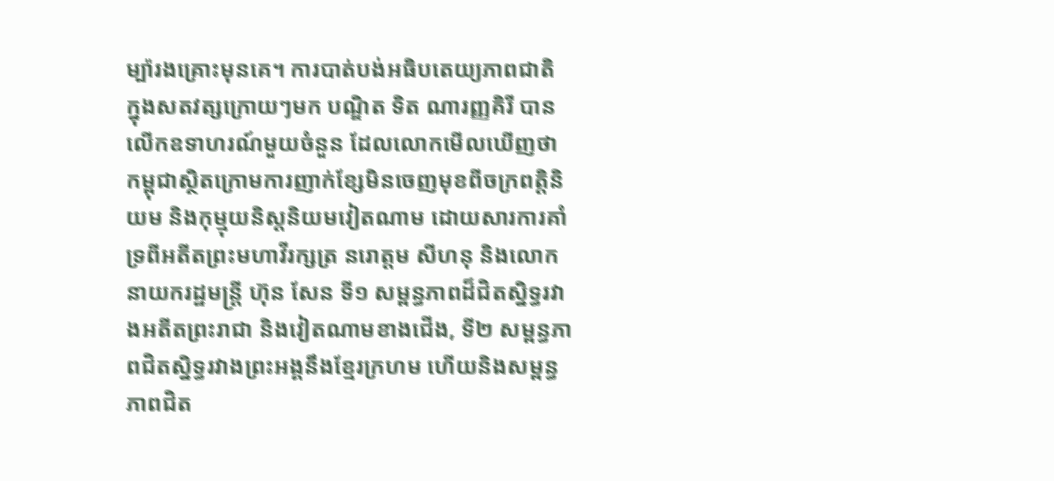ម្ប៉ារងគ្រោះមុនគេ។ ការបាត់បង់អធិបតេយ្យភាពជាតិ ក្នុងសតវត្សក្រោយៗមក បណ្ឌិត ទិត ណារញ្ញគិរី បានលើកឧទាហរណ៍មួយចំនួន ដែលលោកមើលឃើញថា កម្ពុជាស្ថិតក្រោមការញាក់ខ្សែមិនចេញមុខពីចក្រពត្តិនិយម និងកុម្មុយនិស្តនិយមវៀតណាម ដោយសារការគាំទ្រពីអតីតព្រះមហាវីរក្សត្រ នរោត្តម សីហនុ និងលោកនាយករដ្ឋមន្ត្រី ហ៊ុន សែន ទី១ សម្ពន្ធភាពដ៏ជិតស្និទ្ធរវាងអតីតព្រះរាជា និងវៀតណាមខាងជើង, ទី២ សម្ពន្ធភាពជិតស្និទ្ធរវាងព្រះអង្គនឹងខ្មែរក្រហម ហើយនិងសម្ពន្ធភាពជិត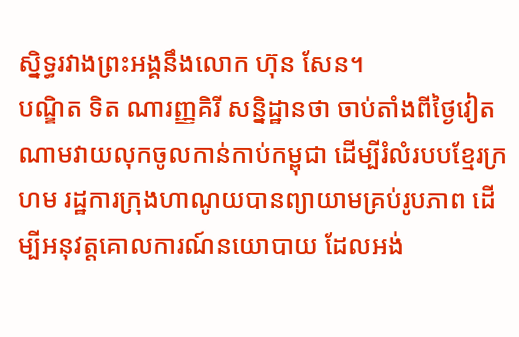ស្និទ្ធរវាងព្រះអង្គនឹងលោក ហ៊ុន សែន។
បណ្ឌិត ទិត ណារញ្ញគិរី សន្និដ្ឋានថា ចាប់តាំងពីថ្ងៃវៀតណាមវាយលុកចូលកាន់កាប់កម្ពុជា ដើម្បីរំលំរបបខ្មែរក្រហម រដ្ឋការក្រុងហាណូយបានព្យាយាមគ្រប់រូបភាព ដើម្បីអនុវត្តគោលការណ៍នយោបាយ ដែលអង់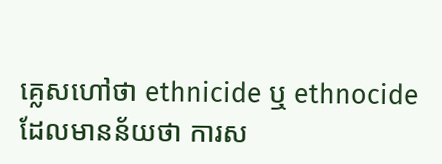គ្លេសហៅថា ethnicide ឬ ethnocide ដែលមានន័យថា ការស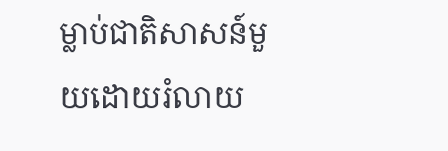ម្លាប់ជាតិសាសន៍មួយដោយរំលាយ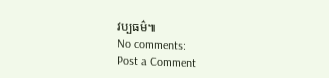វប្បធម៌៕
No comments:
Post a Comment